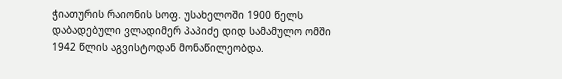ჭიათურის რაიონის სოფ. უსახელოში 1900 წელს დაბადებული ვლადიმერ პაპიძე დიდ სამამულო ომში 1942 წლის აგვისტოდან მონაწილეობდა.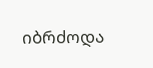იბრძოდა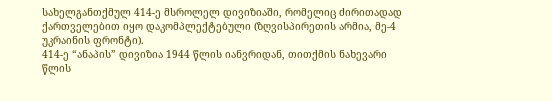სახელგანთქმულ 414-ე მსროლელ დივიზიაში, რომელიც ძირითადად ქართველებით იყო დაკომპლექტებული (ზღვისპირეთის არმია, მე-4 უკრაინის ფრონტი).
414-ე “ანაპის” დივიზია 1944 წლის იანვრიდან, თითქმის ნახევარი წლის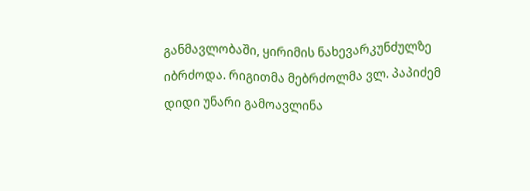განმავლობაში, ყირიმის ნახევარკუნძულზე იბრძოდა. რიგითმა მებრძოლმა ვლ. პაპიძემ დიდი უნარი გამოავლინა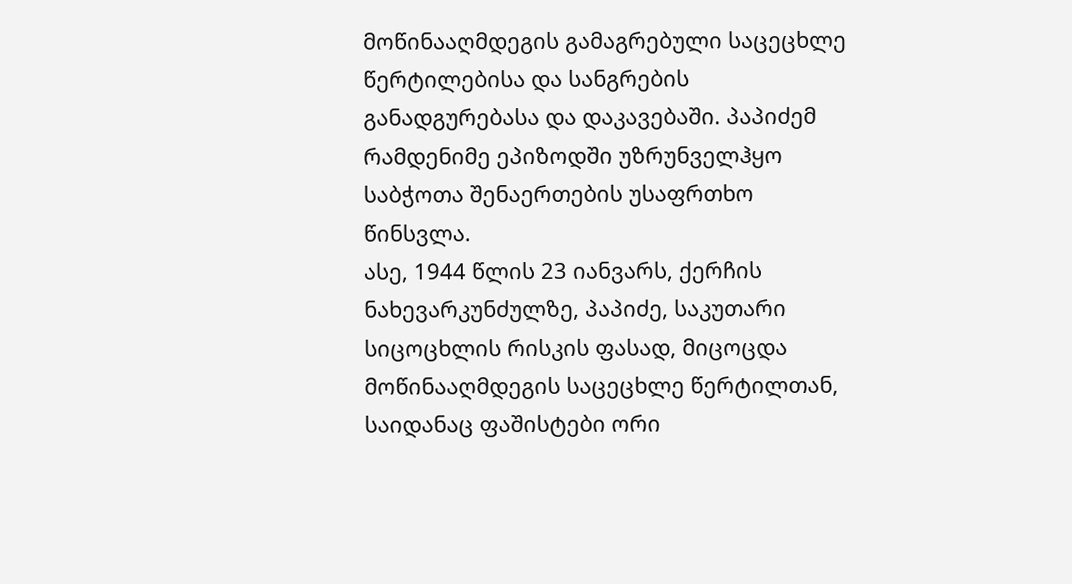მოწინააღმდეგის გამაგრებული საცეცხლე წერტილებისა და სანგრების განადგურებასა და დაკავებაში. პაპიძემ რამდენიმე ეპიზოდში უზრუნველჰყო საბჭოთა შენაერთების უსაფრთხო წინსვლა.
ასე, 1944 წლის 23 იანვარს, ქერჩის ნახევარკუნძულზე, პაპიძე, საკუთარი სიცოცხლის რისკის ფასად, მიცოცდა მოწინააღმდეგის საცეცხლე წერტილთან, საიდანაც ფაშისტები ორი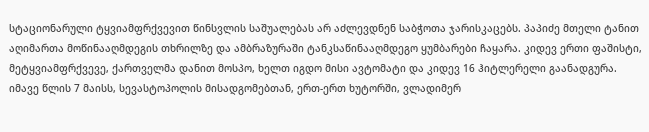სტაციონარული ტყვიამფრქვევით წინსვლის საშუალებას არ აძლევდნენ საბჭოთა ჯარისკაცებს. პაპიძე მთელი ტანით აღიმართა მოწინააღმდეგის თხრილზე და ამბრაზურაში ტანკსაწინააღმდეგო ყუმბარები ჩაყარა. კიდევ ერთი ფაშისტი, მეტყვიამფრქვევე, ქართველმა დანით მოსპო, ხელთ იგდო მისი ავტომატი და კიდევ 16 ჰიტლერელი გაანადგურა.
იმავე წლის 7 მაისს, სევასტოპოლის მისადგომებთან, ერთ-ერთ ხუტორში, ვლადიმერ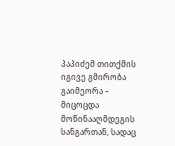პაპიძემ თითქმის იგივე გმირობა გაიმეორა – მიცოცდა მოწინააღმდეგის სანგართან, სადაც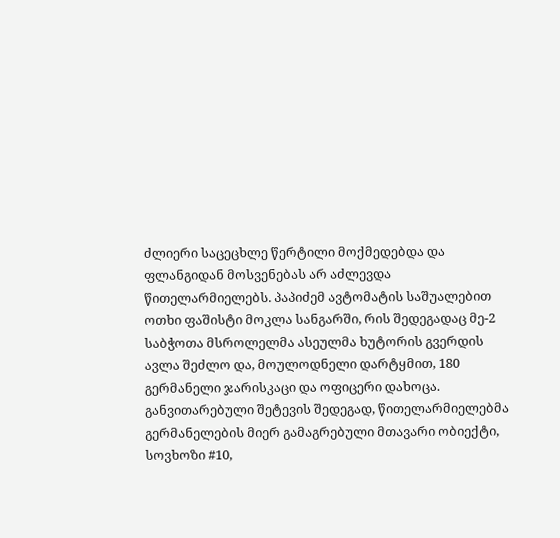ძლიერი საცეცხლე წერტილი მოქმედებდა და ფლანგიდან მოსვენებას არ აძლევდა წითელარმიელებს. პაპიძემ ავტომატის საშუალებით ოთხი ფაშისტი მოკლა სანგარში, რის შედეგადაც მე-2 საბჭოთა მსროლელმა ასეულმა ხუტორის გვერდის ავლა შეძლო და, მოულოდნელი დარტყმით, 180 გერმანელი ჯარისკაცი და ოფიცერი დახოცა. განვითარებული შეტევის შედეგად, წითელარმიელებმა გერმანელების მიერ გამაგრებული მთავარი ობიექტი, სოვხოზი #10,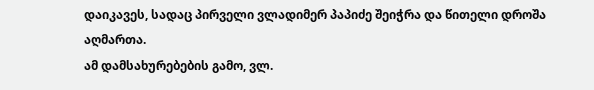დაიკავეს, სადაც პირველი ვლადიმერ პაპიძე შეიჭრა და წითელი დროშა აღმართა.
ამ დამსახურებების გამო, ვლ.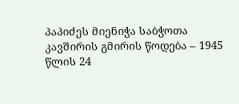პაპიძეს მიენიჭა საბჭოთა კავშირის გმირის წოდება – 1945 წლის 24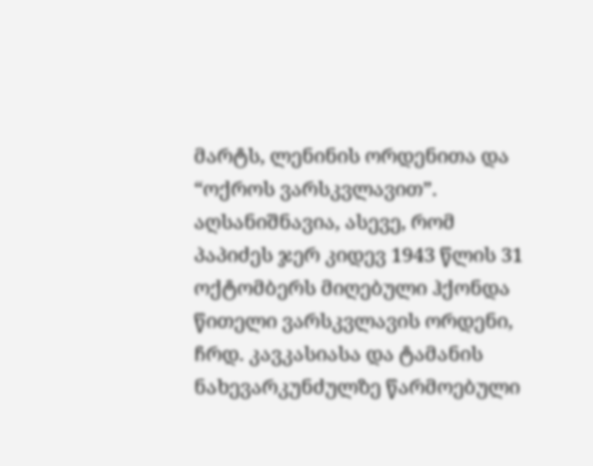მარტს, ლენინის ორდენითა და “ოქროს ვარსკვლავით”. აღსანიშნავია, ასევე, რომ პაპიძეს ჯერ კიდევ 1943 წლის 31 ოქტომბერს მიღებული ჰქონდა წითელი ვარსკვლავის ორდენი, ჩრდ. კავკასიასა და ტამანის ნახევარკუნძულზე წარმოებული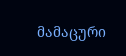მამაცური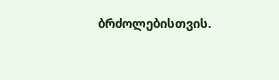ბრძოლებისთვის.